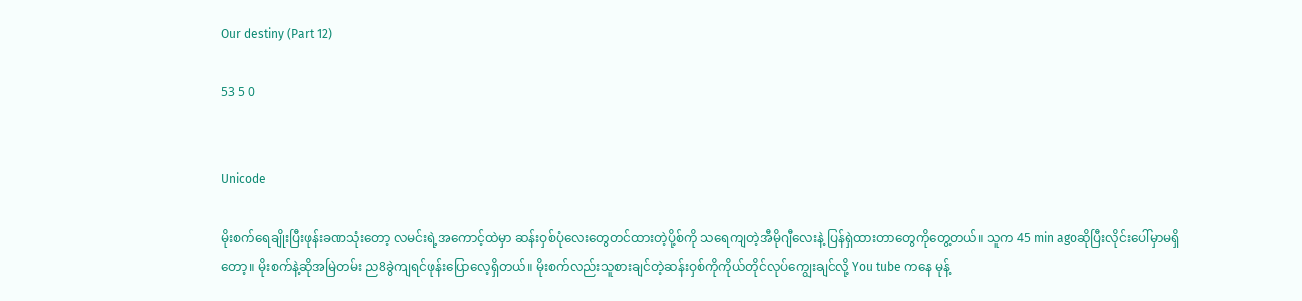Our destiny (Part 12)

53 5 0


Unicode

မိုးစက်ရေချိုးပြီးဖုန်းခဏသုံးတော့ လမင်းရဲ့အကောင့်ထဲမှာ ဆန်းဝှစ်ပုံလေးတွေတင်ထားတဲ့ပို့စ်ကို သရေကျတဲ့အီမိုဂျီလေးနဲ့ ပြန်ရှဲထားတာတွေကိုတွေ့တယ်။ သူက 45 min agoဆိုပြီးလိုင်းပေါ်မှာမရှိတော့။ မိုးစက်နဲ့ဆိုအမြဲတမ်း ည8ခွဲကျရင်ဖုန်းပြောလေ့ရှိတယ်။ မိုးစက်လည်းသူစားချင်တဲ့ဆန်းဝှစ်ကိုကိုယ်တိုင်လုပ်ကျွေးချင်လို့ You tube ကနေ မုန့်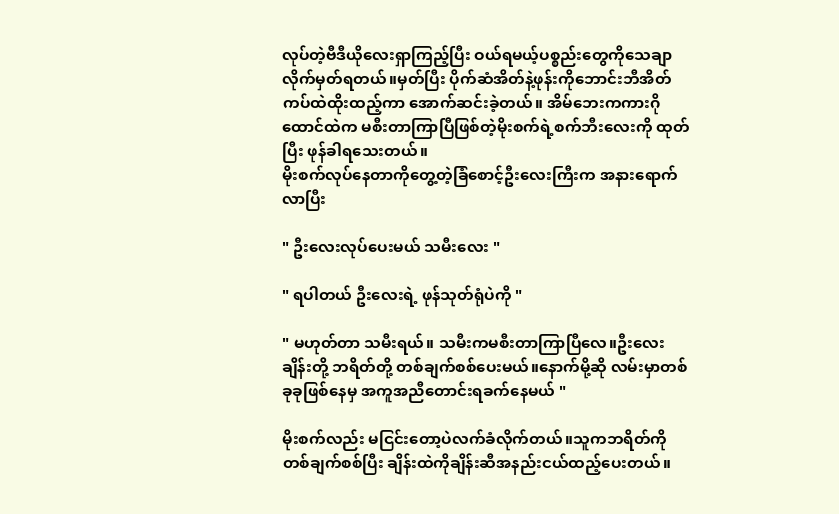လုပ်တဲ့ဗီဒီယိုလေး‌ရှာကြည့်ပြီး ဝယ်ရမယ့်ပစ္စည်းတွေကိုသေချာလိုက်မှတ်ရတယ်။မှတ်ပြီး ပိုက်ဆံအိတ်နဲ့ဖုန်းကိုဘောင်းဘီအိတ်ကပ်ထဲထိုးထည့်ကာ အောက်ဆင်းခဲ့တယ်။ အိမ်ဘေးကကားဂိုထောင်ထဲက မစီးတာကြာပြီဖြစ်တဲ့မိုးစက်ရဲ့စက်ဘီးလေးကို ထုတ်ပြီး ဖုန်ခါရသေးတယ်။
မိုးစက်လုပ်နေတာကိုတွေ့တဲ့ခြံစောင့်ဦးလေးကြီးက အနားရောက်လာပြီး

" ဦးလေးလုပ်ပေးမယ် သမီးလေး "

" ရပါတယ် ဦးလေးရဲ့ ဖုန်သုတ်ရုံပဲကို "

" မဟုတ်တာ သမီးရယ်။ သမီးကမစီးတာကြာပြီလေ။ဦးလေး ချိန်းတို့ ဘရိတ်တို့ တစ်ချက်စစ်ပေးမယ်။နောက်မို့ဆို လမ်းမှာတစ်ခုခုဖြစ်နေမှ အကူအညီတောင်းရခက်နေမယ် "

မိုးစက်လည်း မငြင်းတော့ပဲလက်ခံလိုက်တယ်။သူကဘရိတ်ကို တစ်ချက်စစ်ပြီး ချိန်းထဲကိုချိန်းဆီအနည်းငယ်ထည့်ပေးတယ်။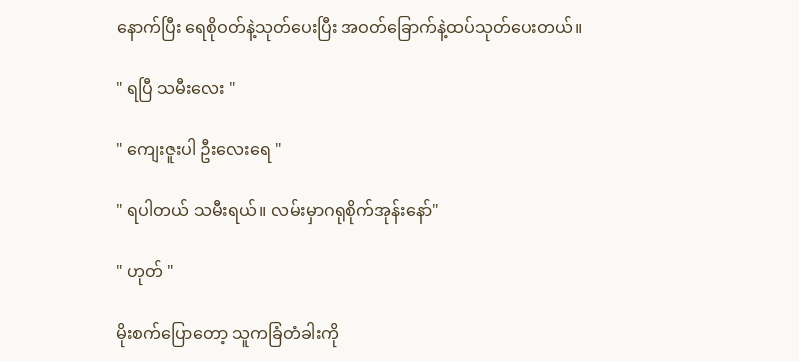နောက်ပြီး ရေစိုဝတ်နဲ့သုတ်ပေးပြီး အဝတ်ခြောက်နဲ့ထပ်သုတ်ပေးတယ်။

" ရပြီ သမီးလေး "

" ကျေးဇူးပါ ဦးလေးရေ "

" ရပါတယ် သမီးရယ်။ လမ်းမှာဂရုစိုက်အုန်းနော်"

" ဟုတ် "

မိုးစက်ပြောတော့ သူကခြံတံခါးကို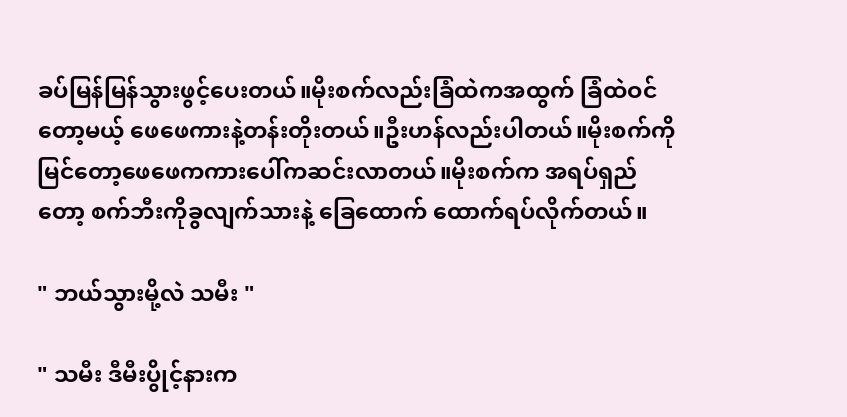ခပ်မြန်မြန်သွားဖွင့်ပေးတယ်။မိုးစက်လည်းခြံထဲကအထွက် ခြံထဲဝင်တော့မယ့် ဖေဖေကားနဲ့တန်းတိုးတယ်။ဦးဟန်လည်းပါတယ်။မိုးစက်ကိုမြင်တော့ဖေဖေကကားပေါ်ကဆင်းလာတယ်။မိုးစက်က အရပ်ရှည်တော့ စက်ဘီးကိုခွလျက်သားနဲ့ ခြေထောက် ထောက်ရပ်လိုက်တယ်။

" ဘယ်သွားမို့လဲ သမီး "

" သမီး ဒီမီးပွိုင့်နားက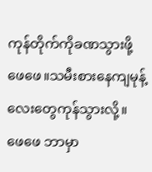ကုန်တိုက်ကိုခဏသွားဖို့ဖေဖေ။သမီးစားနေကျမုန့်လေးတွေကုန်သွားလို့။
ဖေဖေ ဘာမှာ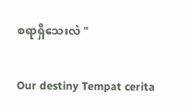စရာရှိသေးလဲ "

Our destiny Tempat cerita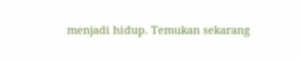menjadi hidup. Temukan sekarang